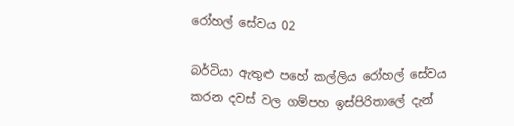රෝහල් සේවය 02

බර්ටියා ඇතුළු පහේ කල්ලිය රෝහල් සේවය කරන දවස් වල ගම්පහ ඉස්පිරිතාලේ දැන්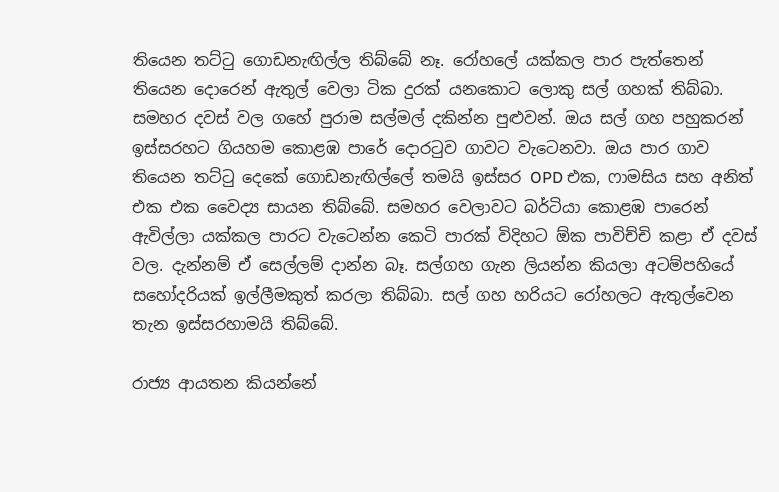තියෙන තට්ටු ගොඩනැඟිල්ල තිබ්බේ නෑ. රෝහලේ යක්කල පාර පැත්තෙන් තියෙන දොරෙන් ඇතුල් වෙලා ටික දුරක් යනකොට ලොකු සල් ගහක් තිබ්බා. සමහර දවස් වල ගහේ පුරාම සල්මල් දකින්න පුළුවන්. ඔය සල් ගහ පහුකරන් ඉස්සරහට ගියහම කොළඹ පාරේ දොරටුව ගාවට වැටෙනවා. ඔය පාර ගාව තියෙන තට්ටු දෙකේ ගොඩනැඟිල්ලේ තමයි ඉස්සර OPD එක, ෆාමසිය සහ අනිත් එක එක වෛද්‍ය සායන තිබ්බේ. සමහර වෙලාවට බර්ටියා කොළඹ පාරෙන් ඇවිල්ලා යක්කල පාරට වැටෙන්න කෙටි පාරක් විදිහට ඕක පාවිච්චි කළා ඒ දවස් වල. දැන්නම් ඒ සෙල්ලම් දාන්න බෑ. සල්ගහ ගැන ලියන්න කියලා අටම්පහියේ සහෝදරියක් ඉල්ලීමකුත් කරලා තිබ්බා. සල් ගහ හරියට රෝහලට ඇතුල්වෙන තැන ඉස්සරහාමයි තිබ්බේ.

රාජ්‍ය ආයතන කියන්නේ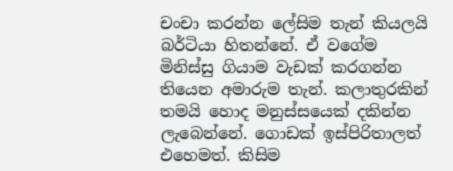චංචා කරන්න ලේසිම තැන් කියලයි බර්ටියා හිතන්නේ. ඒ වගේම මිනිස්සු ගියාම වැඩක් කරගන්න තියෙන අමාරුම තැන්. කලාතුරකින් තමයි හොද මනුස්සයෙක් දකින්න ලැබෙන්නේ. ගොඩක් ඉස්පිරිතාලත් එහෙමත්. කිසිම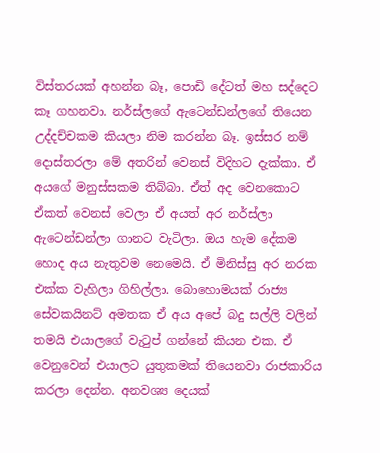විස්තරයක් අහන්න බෑ, පොඩි දේටත් මහ සද්දෙට කෑ ගහනවා. නර්ස්ලගේ ඇටෙන්ඩන්ලගේ තියෙන උද්දච්චකම කියලා නිම කරන්න බෑ. ඉස්සර නම් දොස්තරලා මේ අතරින් වෙනස් විදිහට දැක්කා. ඒ අයගේ මනුස්සකම තිබ්බා. ඒත් අද වෙනකොට ඒකත් වෙනස් වෙලා ඒ අයත් අර නර්ස්ලා ඇටෙන්ඩන්ලා ගානට වැටිලා. ඔය හැම දේකම හොද අය නැතුවම නෙමෙයි. ඒ මිනිස්සු අර නරක එක්ක වැහිලා ගිහිල්ලා. බොහොමයක් රාජ්‍ය සේවකයිනට් අමතක ඒ අය අපේ බදු සල්ලි වලින් තමයි එයාලගේ වැටුප් ගන්නේ කියන එක. ඒ වෙනුවෙන් එයාලට යුතුකමක් තියෙනවා රාජකාරිය කරලා දෙන්න. අනවශ්‍ය දෙයක්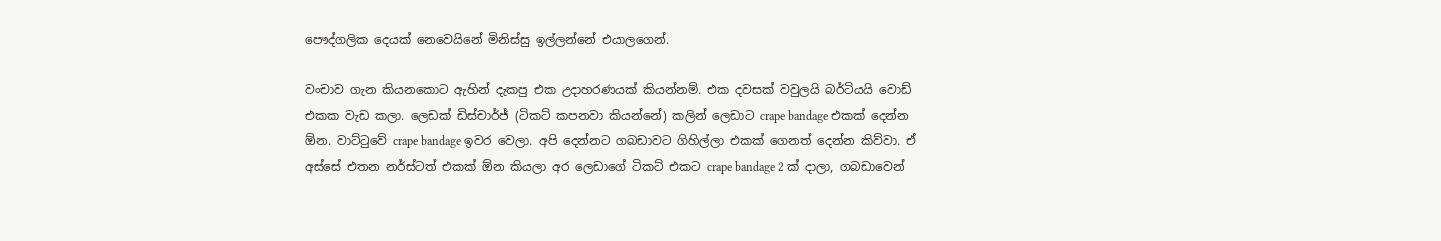පෞද්ගලික දෙයක් නෙවෙයිනේ මිනිස්සු ඉල්ලන්නේ එයාලගෙන්.

වංචාව ගැන කියනකොට ඇහින් දැකපු එක උදාහරණයක් කියන්නම්. එක දවසක් වවුලයි බර්ටියයි වොඩ් එකක වැඩ කලා. ලෙඩක් ඩිස්චාර්ජ් (ටිකට් කපනවා කියන්නේ) කලින් ලෙඩාට crape bandage එකක් දෙන්න ඕන. වාට්ටුවේ crape bandage ඉවර වෙලා. අපි දෙන්නට ගබඩාවට ගිහිල්ලා එකක් ගෙනත් දෙන්න කිව්වා. ඒ අස්සේ එතන නර්ස්ටත් එකක් ඕන කියලා අර ලෙඩාගේ ටිකට් එකට crape bandage 2 ක් දාලා, ගබඩාවෙන්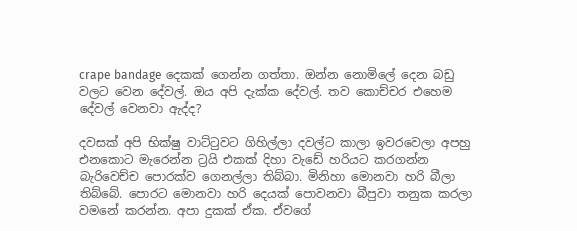crape bandage දෙකක් ගෙන්න ගත්තා. ඔන්න නොමිලේ දෙන බඩු වලට වෙන දේවල්. ඔය අපි දැක්ක දේවල්. තව කොච්චර එහෙම දේවල් වෙනවා ඇද්ද?

දවසක් අපි භික්ෂු වාට්ටුවට ගිහිල්ලා දවල්ට කාලා ඉවරවෙලා අපහු එනකොට මැරෙන්න ට්‍රයි එකක් දිහා වැඩේ හරියට කරගන්න බැරිවෙච්ච පොරක්ව ගෙනල්ලා තිබ්බා. මිනිහා මොනවා හරි බීලා තිබ්බේ. පොරට මොනවා හරි දෙයක් පොවනවා බීපුවා තනුක කරලා වමනේ කරන්න. අපා දුකක් ඒක. ඒවගේ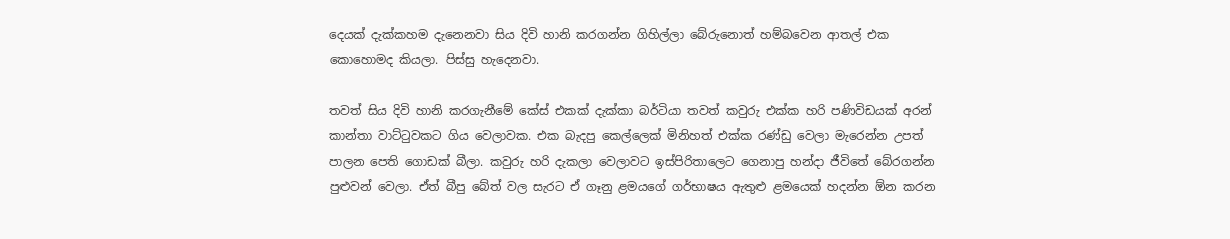දෙයක් දැක්කහම දැනෙනවා සිය දිවි හානි කරගන්න ගිහිල්ලා බේරුනොත් හම්බවෙන ආතල් එක කොහොමද කියලා. පිස්සු හැදෙනවා.

තවත් සිය දිවි හානි කරගැනීමේ කේස් එකක් දැක්කා බර්ටියා තවත් කවුරු එක්ක හරි පණිවිඩයක් අරන් කාන්තා වාට්ටුවකට ගිය වෙලාවක. එක බැදපු කෙල්ලෙක් මිනිහත් එක්ක රණ්ඩු වෙලා මැරෙන්න උපත් පාලන පෙති ගොඩක් බීලා. කවුරු හරි දැකලා වෙලාවට ඉස්පිරිතාලෙට ගෙනාපු හන්දා ජීවිතේ බේරගන්න පුළුවන් වෙලා. ඒත් බීපු බේත් වල සැරට ඒ ගෑනු ළමයගේ ගර්භාෂය ඇතුළු ළමයෙක් හදන්න ඕන කරන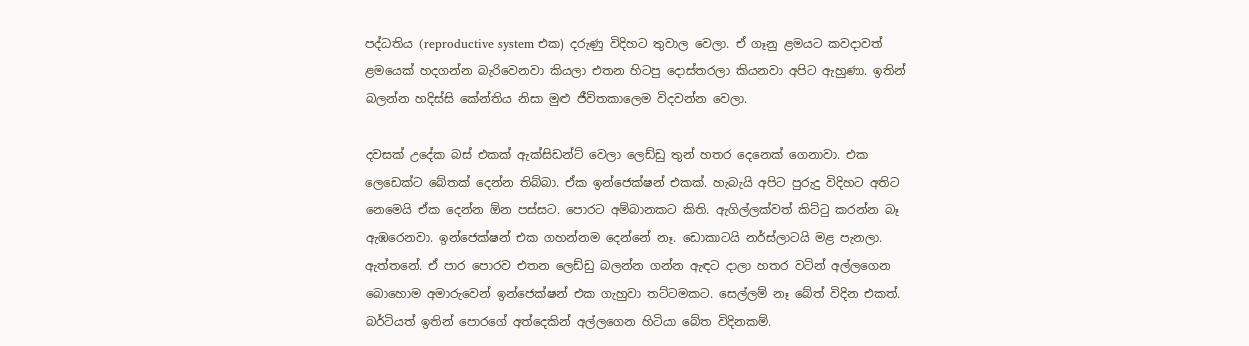පද්ධතිය (reproductive system එක) දරුණු විදිහට තුවාල වෙලා. ඒ ගෑනු ළමයට කවදාවත් ළමයෙක් හදගන්න බැරිවෙනවා කියලා එතන හිටපු දොස්තරලා කියනවා අපිට ඇහුණා. ඉතින් බලන්න හදිස්සි කේන්තිය නිසා මුළු ජීවිතකාලෙම විදවන්න වෙලා.

දවසක් උදේක බස් එකක් ඇක්සිඩන්ට් වෙලා ලෙඩ්ඩු තුන් හතර දෙනෙක් ගෙනාවා. එක ලෙඩෙක්ට බේතක් දෙන්න තිබ්බා. ඒක ඉන්ජෙක්ෂන් එකක්. හැබැයි අපිට පුරුදු විදිහට අතිට නෙමෙයි ඒක දෙන්න ඕන පස්සට. පොරට අම්බානකට කිති. ඇගිල්ලක්වත් කිට්ටු කරන්න බෑ ඇඹරෙනවා. ඉන්ජෙක්ෂන් එක ගහන්නම දෙන්නේ නෑ. ඩොකාටයි නර්ස්ලාටයි මළ පැනලා. ඇත්තනේ. ඒ පාර පොරව එතන ලෙඩ්ඩු බලන්න ගන්න ඇඳට දාලා හතර වටින් අල්ලගෙන බොහොම අමාරුවෙන් ඉන්ජෙක්ෂන් එක ගැහුවා තට්ටමකට. සෙල්ලම් නෑ බේත් විදින එකත්. බර්ටියත් ඉතින් පොරගේ අත්දෙකින් අල්ලගෙන හිටියා බේත විදිනකම්.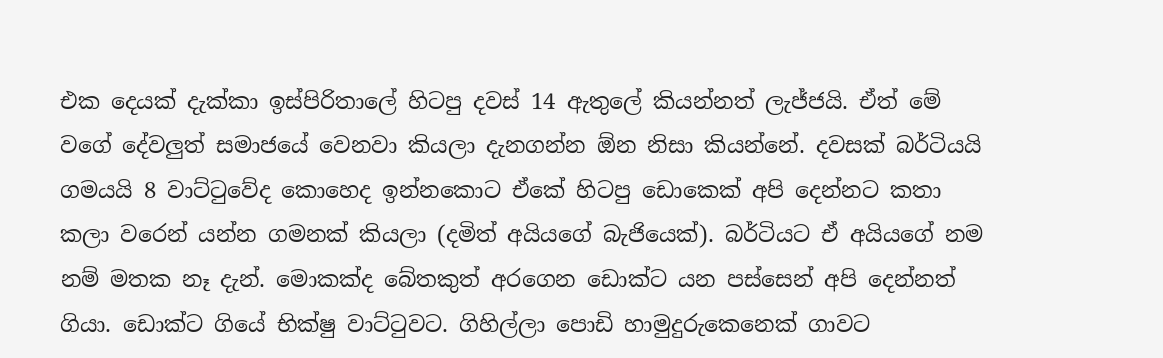එක දෙයක් දැක්කා ඉස්පිරිතාලේ හිටපු දවස් 14 ඇතුලේ කියන්නත් ලැජ්ජයි. ඒත් මේ වගේ දේවලුත් සමාජයේ වෙනවා කියලා දැනගන්න ඕන නිසා කියන්නේ. දවසක් බර්ටියයි ගමයයි 8 වාට්ටුවේද කොහෙද ඉන්නකොට ඒකේ හිටපු ඩොකෙක් අපි දෙන්නට කතා කලා වරෙන් යන්න ගමනක් කියලා (දමිත් අයියගේ බැජියෙක්). බර්ටියට ඒ අයියගේ නම නම් මතක නෑ දැන්. මොකක්ද බේතකුත් අරගෙන ඩොක්ට යන පස්සෙන් අපි දෙන්නත් ගියා. ඩොක්ට ගියේ භික්ෂු වාට්ටුවට. ගිහිල්ලා පොඩි හාමුදුරුකෙනෙක් ගාවට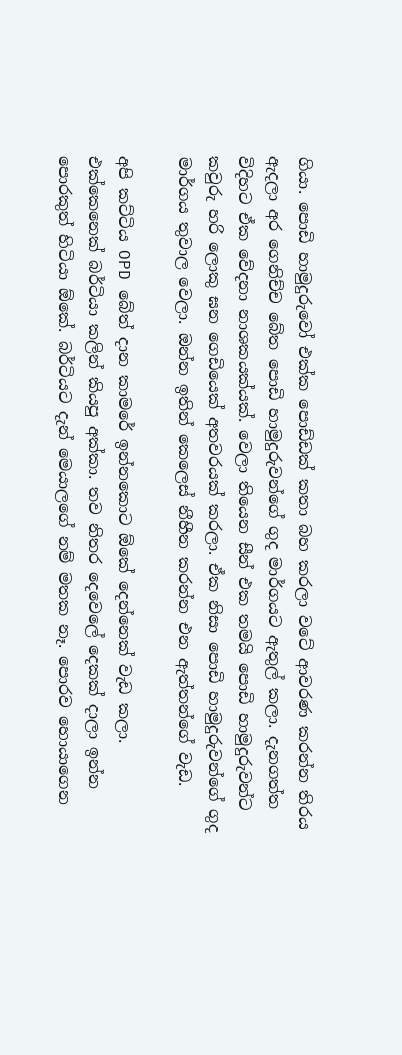ගියා. පොඩි හාමුදුරුවෝ එක්ක පොඩ්ඩක් කතා බහ කරලා වටේ ආවරණ කරන්න තිරය ඇදලා අර ගෙනිච්ච බේත පොඩි හාමුදුරුවන්ගේ ගුද මාර්ගයට ඇතුල් කලා. දැනගත්ත විදිහට ඒක වේදනා නාශකයක්යක්. වෙලා තියෙන සීන් එක තමයි පොඩි හාමුදුරුවන්ට කවුරු හරි ලොකු ඝන ගෙඩියෙක් අතවරයක් කරලා. ඒක නිසා පොඩි හාමුදුරුවන්ගේ ගුද මාර්ගය තුවාල වෙලා. ඔන්න ඉතින් කෙලෙස් නීහීන කරන්න එන ඇත්තන්ගේ වැඩ.

අපි කට්ටිය OPD බේත් දාන කාමරේ ඉන්නකොට ඕකේ දෙන්නෙක් වැඩ කලා. එක්කෙනෙක් බර්ටියා කලින් කියපු අක්කා. තව නිතර දෙවෙලේ දෙකක් දාලා ඉන්න පොරකුත් හිටියා ඕකේ. බර්ටියට දැන් මෙයාලගේ නම් මතක නෑ. පොරව හොයාගෙන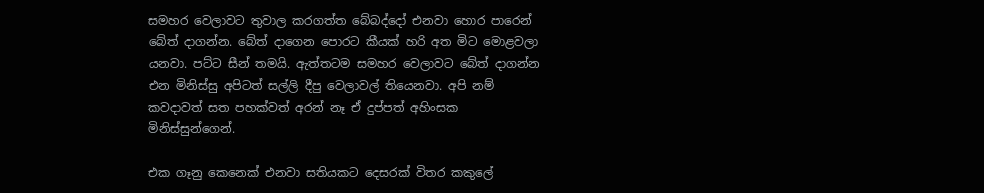සමහර වෙලාවට තුවාල කරගත්ත බේබද්දෝ එනවා හොර පාරෙන් බේත් දාගන්න. බේත් දාගෙන පොරට කීයක් හරි අත මිට මොළවලා යනවා. පට්ට සීන් තමයි. ඇත්තටම සමහර වෙලාවට බේත් දාගන්න එන මිනිස්සු අපිටත් සල්ලි දීපු වෙලාවල් තියෙනවා. අපි නම් කවදාවත් සත පහක්වත් අරන් නෑ ඒ දුප්පත් අහිංසක මිනිස්සුන්ගෙන්.

එක ගෑනු කෙනෙක් එනවා සතියකට දෙසරක් විතර කකුලේ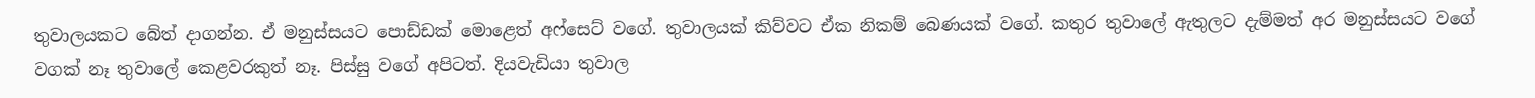තුවාලයකට බේත් දාගන්න. ඒ මනුස්සයට පොඩ්ඩක් මොළෙත් අෆ්සෙට් වගේ. තුවාලයක් කිව්වට ඒක නිකම් බෙණයක් වගේ. කතුර තුවාලේ ඇතුලට දැම්මත් අර මනුස්සයට වගේ වගක් නෑ තුවාලේ කෙළවරකුත් නෑ. පිස්සු වගේ අපිටත්. දියවැඩියා තුවාල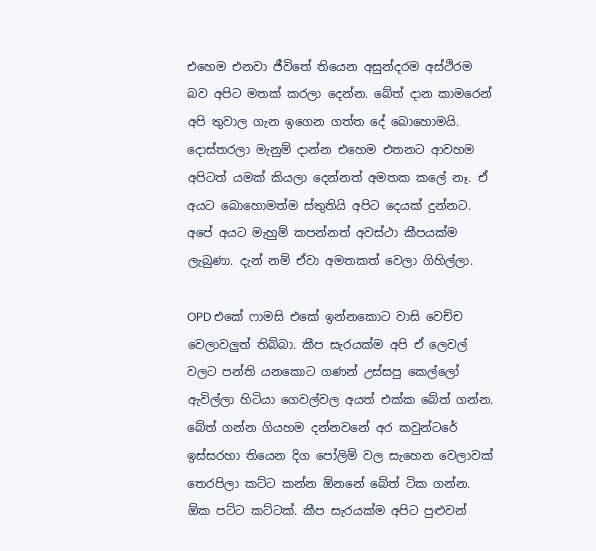එහෙම එනවා ජීවිතේ තියෙන අසුන්දරම අස්ථිරම බව අපිට මතක් කරලා දෙන්න. බේත් දාන කාමරෙන් අපි තුවාල ගැන ඉගෙන ගත්ත දේ බොහොමයි. දොස්තරලා මැනුම් දාන්න එහෙම එතනට ආවහම අපිටත් යමක් කියලා දෙන්නත් අමතක කලේ නෑ. ඒ අයට බොහොමත්ම ස්තුතියි අපිට දෙයක් දුන්නට. අපේ අයට මැහුම් කපන්නත් අවස්ථා කීපයක්ම ලැබුණා. දැන් නම් ඒවා අමතකත් වෙලා ගිහිල්ලා.

OPD එකේ ෆාමසි එකේ ඉන්නකොට වාසි වෙච්ච වෙලාවලුත් තිබ්බා. කීප සැරයක්ම අපි ඒ ලෙවල් වලට පන්ති යනකොට ගණන් උස්සපු කෙල්ලෝ ඇවිල්ලා හිටියා ගෙවල්වල අයත් එක්ක බේත් ගන්න. බේත් ගන්න ගියහම දන්නවනේ අර කවුන්ටරේ ඉස්සරහා තියෙන දිග පෝලිම් වල සැහෙන වෙලාවක් තෙරපිලා කට්ට කන්න ඕනනේ බේත් ටික ගන්න. ඕක පට්ට කට්ටක්. කීප සැරයක්ම අපිට පුළුවන්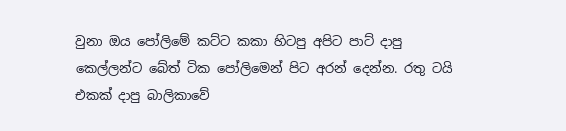වුනා ඔය පෝලිමේ කට්ට කකා හිටපු අපිට පාට් දාපු කෙල්ලන්ට බේත් ටික පෝලිමෙන් පිට අරන් දෙන්න. රතු ටයි එකක් දාපු බාලිකාවේ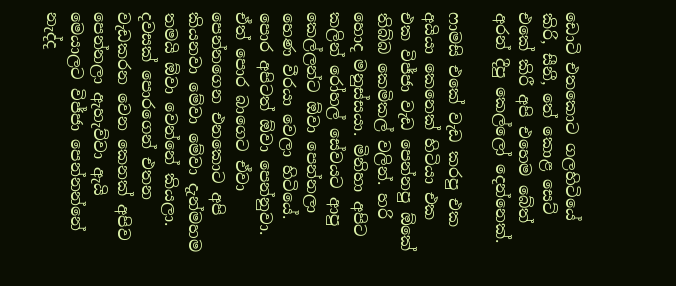ඩොටි එතකොට ගලහිටියේ කිරි, සීනී, තේ කොළ සෙට් එකේ කිරී අපි එහෙම බේත් අරන් දීපු කෙල්ලෝ දෙන්නෙක්.

ෆාමසි එකේ වැඩ කරපු එක අයියා කෙනෙක් හිටියා එක එක විජ්ජා වැඩ පෙන්නපු ඕකේ තිබ්බ කෙමිකල් වලින්. හරි හොද මනුස්සයා. මිනිහා අපිට කලින් රෝහල් සේවයට ආපු කෙල්ලන්ට ඕවා පෙන්නලා හෙණ වීරයා වෙලා හිටියේ. පොර අපිටත් ඕවා පෙන්නුවා. ඒත් පොර බාගෙට ඒවා පෙන්නගෙන එනකොට අපි කියනවා මේවා මේවා දැන්මහම තමයි ඕවා වෙන්නේ කියලා. දවසක් පොරගෙන් එතන වැඩකරන වෙන කෙනක් අපිව පෙන්නලා ඇහැව්වා ඇයි මෙයාලට විජ්ජා පෙන්නන්නේ නැද්ද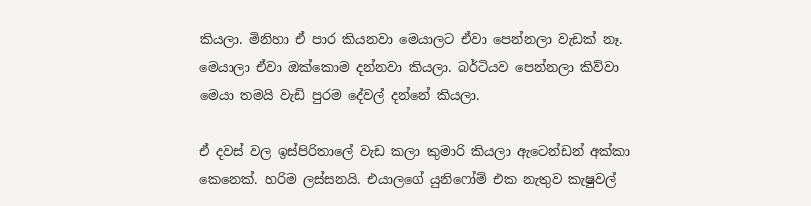කියලා. මිනිහා ඒ පාර කියනවා මෙයාලට ඒවා පෙන්නලා වැඩක් නෑ. මෙයාලා ඒවා ඔක්කොම දන්නවා කියලා. බර්ටියව පෙන්නලා කිව්වා මෙයා තමයි වැඩි පුරම දේවල් දන්නේ කියලා.

ඒ දවස් වල ඉස්පිරිතාලේ වැඩ කලා කුමාරි කියලා ඇටෙන්ඩන් අක්කා කෙනෙක්. හරිම ලස්සනයි. එයාලගේ යුනිෆෝම් එක නැතුව කැෂුවල්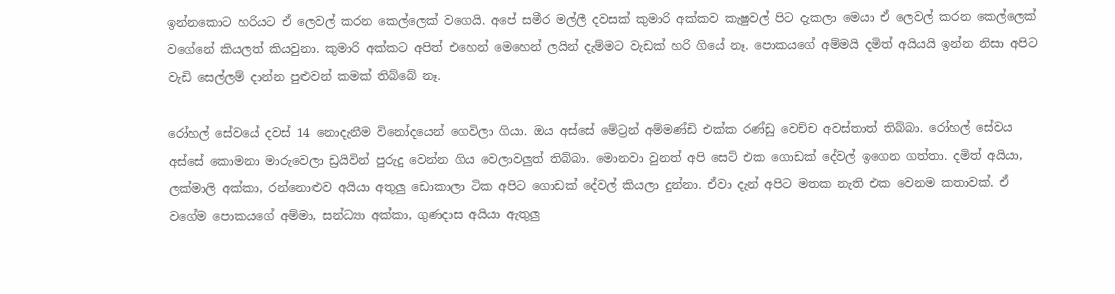ඉන්නකොට හරියට ඒ ලෙවල් කරන කෙල්ලෙක් වගෙයි. අපේ සමීර මල්ලී දවසක් කුමාරි අක්කව කැෂුවල් පිට දැකලා මෙයා ඒ ලෙවල් කරන කෙල්ලෙක් වගේනේ කියලත් කියවුනා. කුමාරි අක්කට අපිත් එහෙන් මෙහෙන් ලයින් දැම්මට වැඩක් හරි ගියේ නෑ. පොකයගේ අම්මයි දමිත් අයියයි ඉන්න නිසා අපිට වැඩි සෙල්ලම් දාන්න පුළුවන් කමක් තිබ්බේ නෑ.

රෝහල් සේවයේ දවස් 14 නොදැනීම විනෝදයෙන් ගෙවිලා ගියා. ඔය අස්සේ මේට්‍රන් අම්මණ්ඩි එක්ක රණ්ඩු වෙච්ච අවස්තාත් තිබ්බා. රෝහල් සේවය අස්සේ කොමනා මාරුවෙලා ඩ්‍රයිවින් පුරුදු වෙන්න ගිය වෙලාවලුත් තිබ්බා. මොනවා වුනත් අපි සෙට් එක ගොඩක් දේවල් ඉගෙන ගත්තා. දමිත් අයියා, ලක්මාලි අක්කා, රන්නොළුව අයියා අතුලු ඩොකාලා ටික අපිට ගොඩක් දේවල් කියලා දුන්නා. ඒවා දැන් අපිට මතක නැති එක වෙනම කතාවක්. ඒ වගේම පොකයගේ අම්මා, සන්ධ්‍යා අක්කා, ගුණදාස අයියා ඇතුලු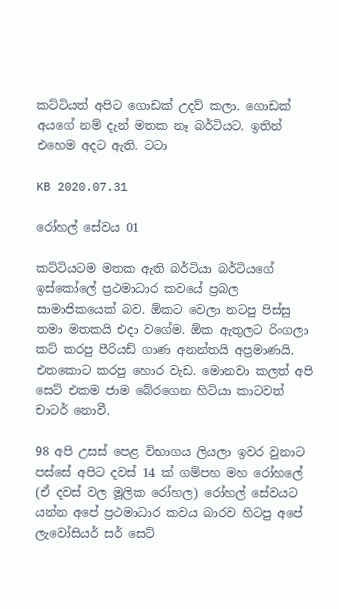කට්ටියත් අපිට ගොඩක් උදව් කලා. ගොඩක් අයගේ නම් දැන් මතක නෑ බර්ටියට. ඉතින් එහෙම අදට ඇති. ටටා

KB 2020.07.31

රෝහල් සේවය 01

කට්ටියටම මතක ඇති බර්ටියා බර්ටියගේ ඉස්කෝලේ ප්‍රථමාධාර කවයේ ප්‍රබල සාමාජිකයෙක් බව. ඕකට වෙලා නටපු පිස්සු තමා මතකයි එදා වගේම. ඕක ඇතුලට රිංගලා කට් කරපු පීරියඩ් ගාණ අනන්තයි අප්‍රමාණයි. එතකොට කරපු හොර වැඩ. මොනවා කලත් අපි සෙට් එකම ජාම බේරගෙන හිටියා කාටවත් චාටර් නොවී.

98 අපි උසස් පෙළ විභාගය ලියලා ඉවර වුනාට පස්සේ අපිට දවස් 14 ක් ගම්පහ මහ රෝහලේ (ඒ දවස් වල මූලික රෝහල) රෝහල් සේවයට යන්න අපේ ප්‍රථමාධාර කවය බාරව හිටපු අපේ ලැවෝසියර් සර් සෙට්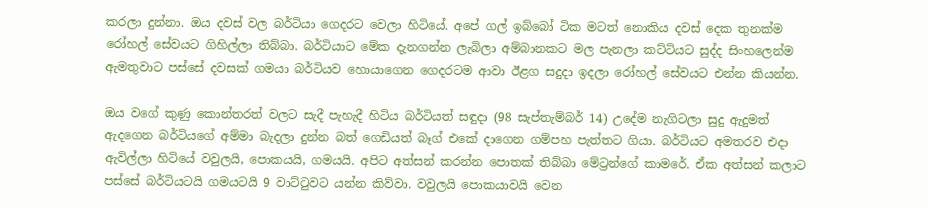කරලා දුන්නා. ඔය දවස් වල බර්ටියා ගෙදරට වෙලා හිටියේ. අපේ ගල් ඉබ්බෝ ටික මටත් නොකිය දවස් දෙක තුනක්ම රෝහල් සේවයට ගිහිල්ලා තිබ්බා. බර්ටියාට මේක දැනගන්න ලැබිලා අම්බානකට මල පැනලා කට්ටියට සුද්ද සිංහලෙන්ම ඇමතුවාට පස්සේ දවසක් ගමයා බර්ටියව හොයාගෙන ගෙදරටම ආවා ඊළග සදුදා ඉදලා රෝහල් සේවයට එන්න කියන්න.

ඔය වගේ කුණු කොන්තරත් වලට සැදී පැහැදී හිටිය බර්ටියත් සඳුදා (98 සැප්තැම්බර් 14) උදේම නැගිටලා සුදු ඇදුමත් ඇදගෙන බර්ටියගේ අම්මා බැදලා දුන්න බත් ගෙඩියත් බෑග් එකේ දාගෙන ගම්පහ පැත්තට ගියා. බර්ටියට අමතරව එදා ඇවිල්ලා හිටියේ වවුලයි, පොකයයි, ගමයයි. අපිට අත්සන් කරන්න පොතක් තිබ්බා මේට්‍රන්ගේ කාමරේ. ඒක අත්සන් කලාට පස්සේ බර්ටියටයි ගමයටයි 9 වාට්ටුවට යන්න කිව්වා. වවුලයි පොකයාවයි වෙන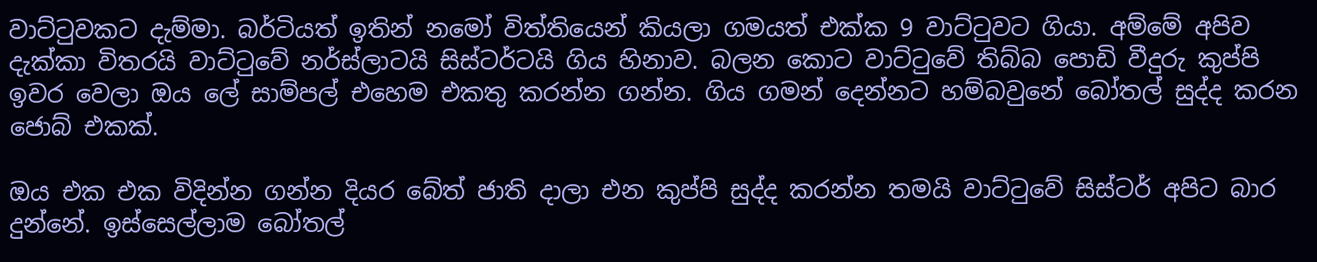වාට්ටුවකට දැම්මා. බර්ටියත් ඉතින් නමෝ විත්තියෙන් කියලා ගමයත් එක්ක 9 වාට්ටුවට ගියා. අම්මේ අපිව දැක්කා විතරයි වාට්ටුවේ නර්ස්ලාටයි සිස්ටර්ටයි ගිය හිනාව. බලන කොට වාට්ටුවේ තිබ්බ පොඩි වීදුරු කුප්පි ඉවර වෙලා ඔය ලේ සාම්පල් එහෙම එකතු කරන්න ගන්න. ගිය ගමන් දෙන්නට හම්බවුනේ බෝතල් සුද්ද කරන ජොබ් එකක්.

ඔය එක එක විදින්න ගන්න දියර බේත් ජාති දාලා එන කුප්පි සුද්ද කරන්න තමයි වාට්ටුවේ සිස්ටර් අපිට බාර දුන්නේ. ඉස්සෙල්ලාම බෝතල්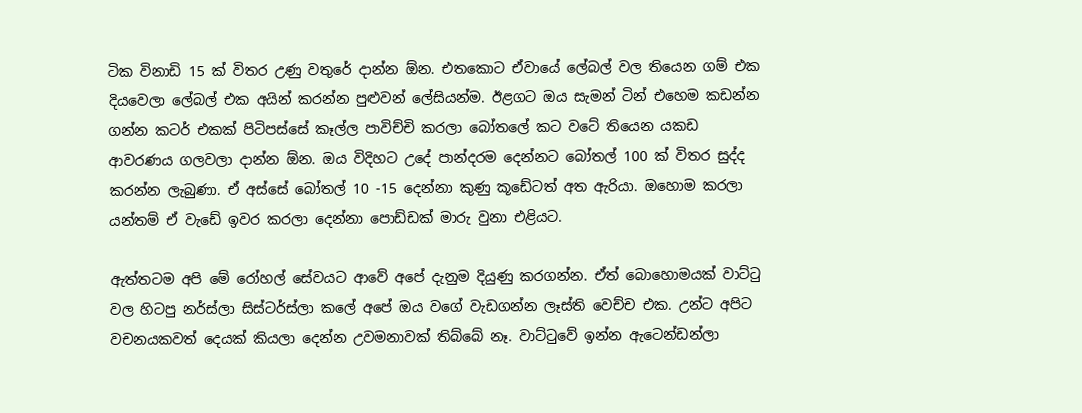ටික විනාඩි 15 ක් විතර උණු වතුරේ දාන්න ඕන. එතකොට ඒවායේ ලේබල් වල තියෙන ගම් එක දියවෙලා ලේබල් එක අයින් කරන්න පුළුවන් ලේසියන්ම. ඊළගට ඔය සැමන් ටින් එහෙම කඩන්න ගන්න කටර් එකක් පිටිපස්සේ කෑල්ල පාවිච්චි කරලා බෝතලේ කට වටේ තියෙන යකඩ ආවරණය ගලවලා දාන්න ඕන. ඔය විදිහට උදේ පාන්දරම දෙන්නට බෝතල් 100 ක් විතර සුද්ද කරන්න ලැබුණා. ඒ අස්සේ බෝතල් 10 -15 දෙන්නා කුණු කූඩේටත් අත ඇරියා. ඔහොම කරලා යන්තම් ඒ වැඩේ ඉවර කරලා දෙන්නා පොඩ්ඩක් මාරු වුනා එළියට.

ඇත්තටම අපි මේ රෝහල් සේවයට ආවේ අපේ දැනුම දියුණු කරගන්න. ඒත් බොහොමයක් වාට්ටු වල හිටපු නර්ස්ලා සිස්ටර්ස්ලා කලේ අපේ ඔය වගේ වැඩගන්න ලෑස්ති වෙච්ච එක. උන්ට අපිට වචනයකවත් දෙයක් කියලා දෙන්න උවමනාවක් තිබ්බේ නෑ. වාට්ටුවේ ඉන්න ඇටෙන්ඩන්ලා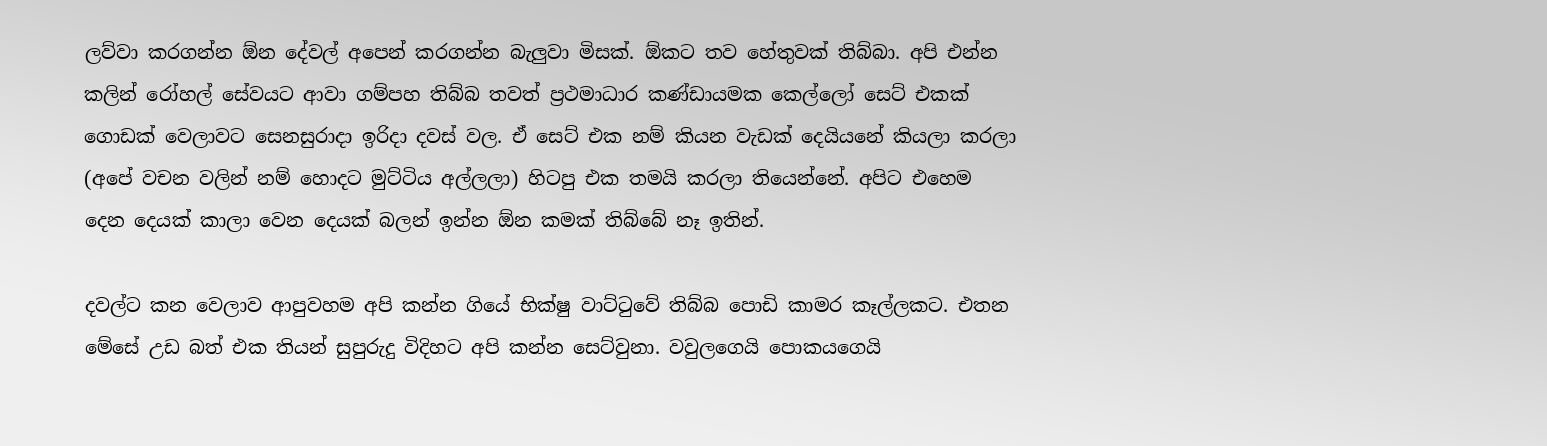ලව්වා කරගන්න ඕන දේවල් අපෙන් කරගන්න බැලුවා මිසක්. ඕකට තව හේතුවක් තිබ්බා. අපි එන්න කලින් රෝහල් සේවයට ආවා ගම්පහ තිබ්බ තවත් ප්‍රථමාධාර කණ්ඩායමක කෙල්ලෝ සෙට් එකක් ගොඩක් වෙලාවට සෙනසුරාදා ඉරිදා දවස් වල. ඒ සෙට් එක නම් කියන වැඩක් දෙයියනේ කියලා කරලා (අපේ වචන වලින් නම් හොදට මුට්ටිය අල්ලලා) හිටපු එක තමයි කරලා තියෙන්නේ. අපිට එහෙම දෙන දෙයක් කාලා වෙන දෙයක් බලන් ඉන්න ඕන කමක් තිබ්බේ නෑ ඉතින්.

දවල්ට කන වෙලාව ආපුවහම අපි කන්න ගියේ භික්ෂු වාට්ටුවේ තිබ්බ පොඩි කාමර කෑල්ලකට. එතන මේසේ උඩ බත් එක තියන් සුපුරුදු විදිහට අපි කන්න සෙට්වුනා. වවුලගෙයි පොකයගෙයි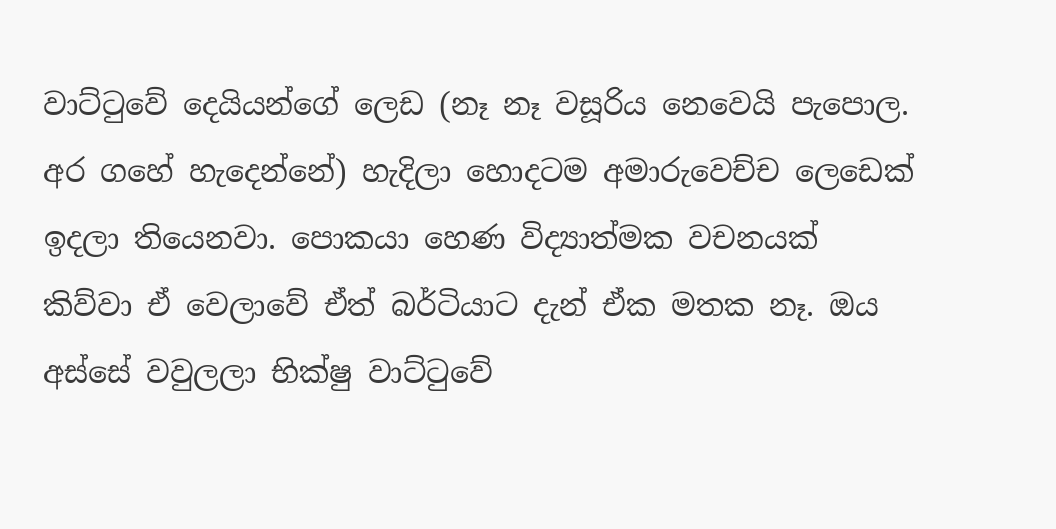වාට්ටුවේ දෙයියන්ගේ ලෙඩ (නෑ නෑ වසූරිය නෙවෙයි පැපොල. අර ගහේ හැදෙන්නේ) හැදිලා හොදටම අමාරුවෙච්ච ලෙඩෙක් ඉදලා තියෙනවා. පොකයා හෙණ විද්‍යාත්මක වචනයක් කිව්වා ඒ වෙලාවේ ඒත් බර්ටියාට දැන් ඒක මතක නෑ. ඔය අස්සේ වවුලලා භික්ෂු වාට්ටුවේ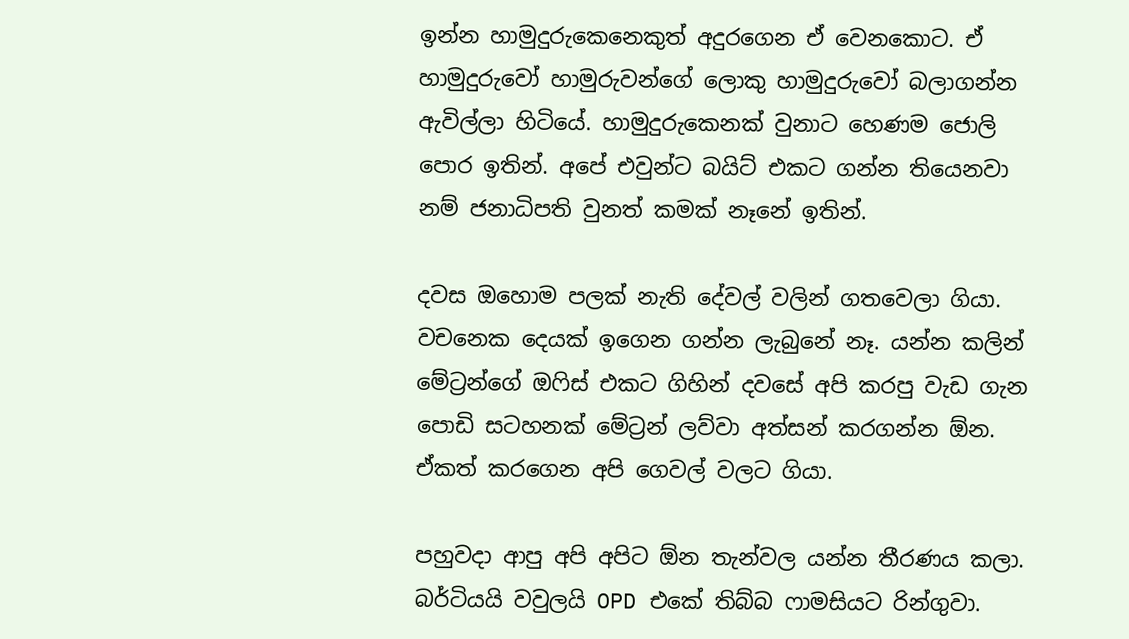ඉන්න හාමුදුරුකෙනෙකුත් අදුරගෙන ඒ වෙනකොට. ඒ හාමුදුරුවෝ හාමුරුවන්ගේ ලොකු හාමුදුරුවෝ බලාගන්න ඇවිල්ලා හිටියේ. හාමුදුරුකෙනක් වුනාට හෙණම ජොලි පොර ඉතින්. අපේ එවුන්ට බයිට් එකට ගන්න තියෙනවා නම් ජනාධිපති වුනත් කමක් නෑනේ ඉතින්.

දවස ඔහොම පලක් නැති දේවල් වලින් ගතවෙලා ගියා. වචනෙක දෙයක් ඉගෙන ගන්න ලැබුනේ නෑ. යන්න කලින් මේට්‍රන්ගේ ඔෆිස් එකට ගිහින් දවසේ අපි කරපු වැඩ ගැන පොඩි සටහනක් මේට්‍රන් ලව්වා අත්සන් කරගන්න ඕන. ඒකත් කරගෙන අපි ගෙවල් වලට ගියා.

පහුවදා ආපු අපි අපිට ඕන තැන්වල යන්න තීරණය කලා. බර්ටියයි වවුලයි OPD එකේ තිබ්බ ෆාමසියට රින්ගුවා.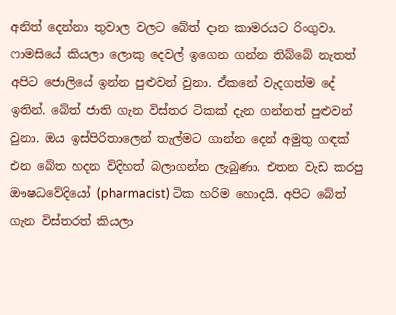අනිත් දෙන්නා තුවාල වලට බේත් දාන කාමරයට රිංගුවා. ෆාමසියේ කියලා ලොකු දෙවල් ඉගෙන ගන්න තිබ්බේ නැතත් අපිට ජොලියේ ඉන්න පුළුවන් වුනා. ඒකනේ වැදගත්ම දේ ඉතින්. බේත් ජාති ගැන විස්තර ටිකක් දැන ගන්නත් පුළුවන් වුනා. ඔය ඉස්පිරිතාලෙන් තැල්මට ගාන්න දෙන් අමුතු ගඳක් එන බේත හදන විදිහත් බලාගන්න ලැබුණා. එතන වැඩ කරපු ඖෂධවේදියෝ (pharmacist) ටික හරිම හොදයි. අපිට බේත් ගැන විස්තරත් කියලා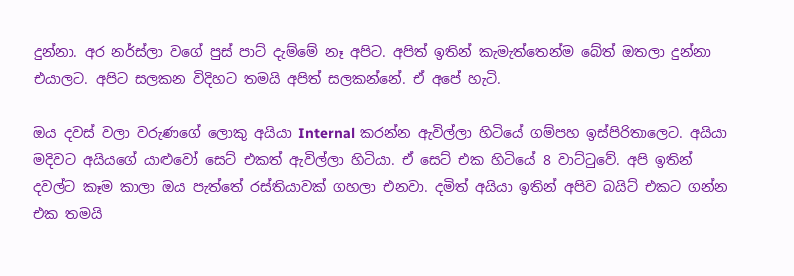දුන්නා. අර නර්ස්ලා වගේ පුස් පාට් දැම්මේ නෑ අපිට. අපිත් ඉතින් කැමැත්තෙන්ම බේත් ඔතලා දුන්නා එයාලට. අපිට සලකන විදිහට තමයි අපිත් සලකන්නේ. ඒ අපේ හැටි.

ඔය දවස් වලා වරුණගේ ලොකු අයියා Internal කරන්න ඇවිල්ලා හිටියේ ගම්පහ ඉස්පිරිතාලෙට. අයියා මදිවට අයියගේ යාළුවෝ සෙට් එකත් ඇවිල්ලා හිටියා. ඒ සෙට් එක හිටියේ 8 වාට්ටුවේ. අපි ඉතින් දවල්ට කෑම කාලා ඔය පැත්තේ රස්තියාවක් ගහලා එනවා. දමිත් අයියා ඉතින් අපිව බයිට් එකට ගන්න එක තමයි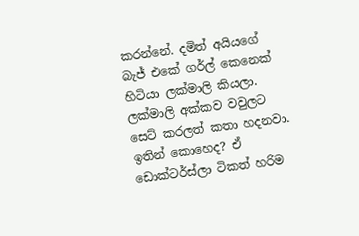කරන්නේ. දමිත් අයියගේ බැජ් එකේ ගර්ල් කෙනෙක් හිටියා ලක්මාලි කියලා. ලක්මාලි අක්කව වවුලට සෙට් කරලත් කතා හදනවා. ඉතින් කොහෙද? ඒ ඩොක්ටර්ස්ලා ටිකත් හරිම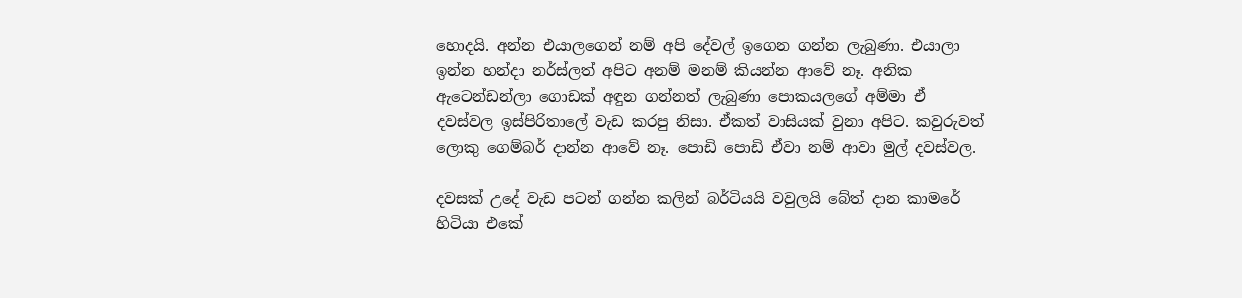හොදයි. අන්න එයාලගෙන් නම් අපි දේවල් ඉගෙන ගන්න ලැබුණා. එයාලා ඉන්න හන්දා නර්ස්ලත් අපිට අනම් මනම් කියන්න ආවේ නෑ. අනික ඇටෙන්ඩන්ලා ගොඩක් අඳුන ගන්නත් ලැබුණා පොකයලගේ අම්මා ඒ දවස්වල ඉස්පිරිතාලේ වැඩ කරපු නිසා. ඒකත් වාසියක් වුනා අපිට. කවුරුවත් ලොකු ගෙම්බර් දාන්න ආවේ නෑ. පොඩි පොඩි ඒවා නම් ආවා මුල් දවස්වල.

දවසක් උදේ වැඩ පටන් ගන්න කලින් බර්ටියයි වවුලයි බේත් දාන කාමරේ හිටියා එකේ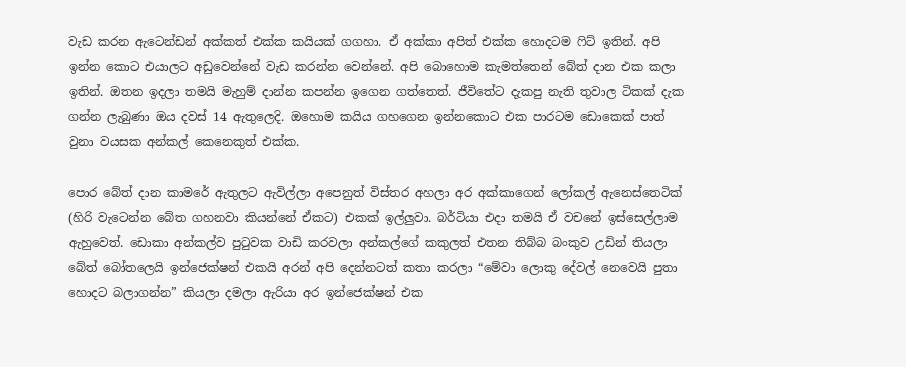වැඩ කරන ඇටෙන්ඩන් අක්කත් එක්ක කයියක් ගගහා. ඒ අක්කා අපිත් එක්ක හොදටම ෆිට් ඉතින්. අපි ඉන්න කොට එයාලට අඩුවෙන්නේ වැඩ කරන්න වෙන්නේ. අපි බොහොම කැමත්තෙන් බේත් දාන එක කලා ඉතින්. ඔතන ඉදලා තමයි මැහුම් දාන්න කපන්න ඉගෙන ගත්තෙත්. ජීවිතේට දැකපු නැති තුවාල ටිකක් දැක ගන්න ලැබුණා ඔය දවස් 14 ඇතුලෙදි. ඔහොම කයිය ගහගෙන ඉන්නකොට එක පාරටම ඩොකෙක් පාත් වුනා වයසක අන්කල් කෙනෙකුත් එක්ක.

පොර බේත් දාන කාමරේ ඇතුලට ඇවිල්ලා අපෙනුත් විස්තර අහලා අර අක්කාගෙන් ලෝකල් ඇනෙස්තෙටික් (හිරි වැටෙන්න බේත ගහනවා කියන්නේ ඒකට) එකක් ඉල්ලුවා. බර්ටියා එදා තමයි ඒ වචනේ ඉස්සෙල්ලාම ඇහුවෙත්. ඩොකා අන්කල්ව පුටුවක වාඩි කරවලා අන්කල්ගේ කකුලත් එතන තිබ්බ බංකුව උඩින් තියලා බේත් බෝතලෙයි ඉන්ජෙක්ෂන් එකයි අරන් අපි දෙන්නටත් කතා කරලා “මේවා ලොකු දේවල් නෙවෙයි පුතා හොදට බලාගන්න” කියලා දමලා ඇරියා අර ඉන්ජෙක්ෂන් එක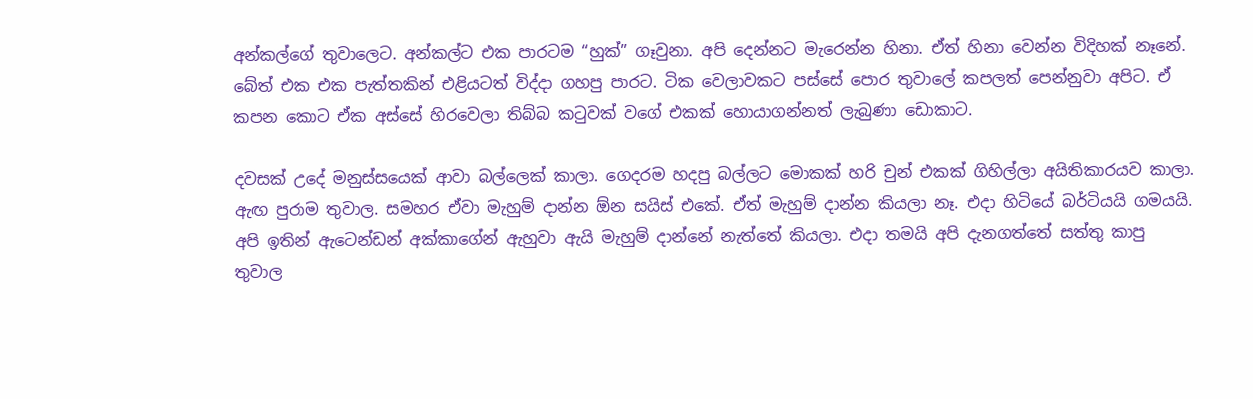අන්කල්ගේ තුවාලෙට. අන්කල්ට එක පාරටම “හුක්” ගෑවුනා. අපි දෙන්නට මැරෙන්න හිනා. ඒත් හිනා වෙන්න විදිහක් නෑනේ. බේත් එක එක පැත්තකින් එළියටත් විද්දා ගහපු පාරට. ටික වෙලාවකට පස්සේ පොර තුවාලේ කපලත් පෙන්නුවා අපිට. ඒ කපන කොට ඒක අස්සේ හිරවෙලා තිබ්බ කටුවක් වගේ එකක් හොයාගන්නත් ලැබුණා ඩොකාට.

දවසක් උදේ මනුස්සයෙක් ආවා බල්ලෙක් කාලා. ගෙදරම හදපු බල්ලට මොකක් හරි චුන් එකක් ගිහිල්ලා අයිතිකාරයව කාලා. ඇඟ පුරාම තුවාල. සමහර ඒවා මැහුම් දාන්න ඕන සයිස් එකේ. ඒත් මැහුම් දාන්න කියලා නෑ. එදා හිටියේ බර්ටියයි ගමයයි. අපි ඉතින් ඇටෙන්ඩන් අක්කාගේන් ඇහුවා ඇයි මැහුම් දාන්නේ නැත්තේ කියලා. එදා තමයි අපි දැනගත්තේ සත්තු කාපු තුවාල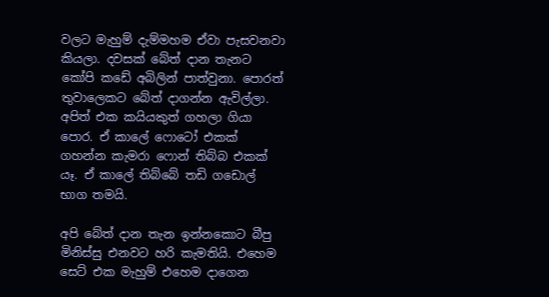වලට මැහුම් දැම්මහම ඒවා පැසවනවා කියලා. දවසක් බේත් දාන තැනට කෝපි කඩේ අබිලින් පාත්වුනා. පොරත් තුවාලෙකට බේත් දාගන්න ඇවිල්ලා. අපිත් එක කයියකුත් ගහලා ගියා පොර. ඒ කාලේ ෆොටෝ එකක් ගහන්න කැමරා ෆොන් තිබ්බ එකක් යෑ. ඒ කාලේ තිබ්බේ තඩි ගඩොල් භාග තමයි.

අපි බේත් දාන තැන ඉන්නකොට බීපු මිනිස්සු එනවට හරි කැමතියි. එහෙම සෙට් එක මැහුම් එහෙම දාගෙන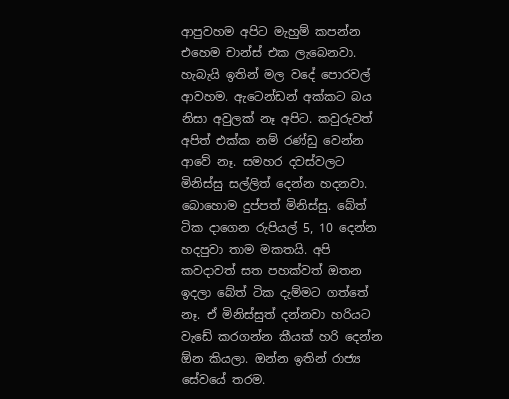ආපුවහම අපිට මැහුම් කපන්න එහෙම චාන්ස් එක ලැබෙනවා. හැබැයි ඉතින් මල වදේ පොරවල් ආවහම. ඇටෙන්ඩන් අක්කට බය නිසා අවුලක් නෑ අපිට. කවුරුවත් අපිත් එක්ක නම් රණ්ඩු වෙන්න ආවේ නෑ. සමහර දවස්වලට මිනිස්සු සල්ලිත් දෙන්න හදනවා. බොහොම දුප්පත් මිනිස්සු. බේත් ටික දාගෙන රුපියල් 5, 10 දෙන්න හදපුවා තාම මකතයි. අපි කවදාවත් සත පහක්වත් ඔතන ඉදලා බේත් ටික දැම්මට ගත්තේ නෑ. ඒ මිනිස්සුත් දන්නවා හරියට වැඩේ කරගන්න කීයක් හරි දෙන්න ඕන කියලා. ඔන්න ඉතින් රාජ්‍ය සේවයේ තරම.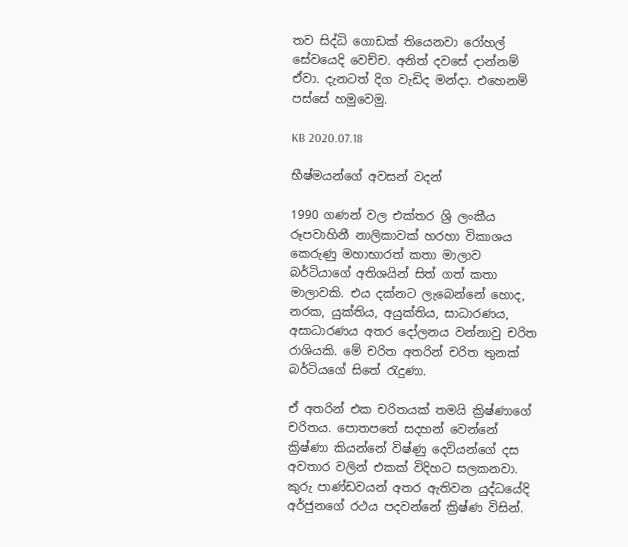තව සිද්ධි ගොඩක් තියෙනවා රෝහල් සේවයෙදි වෙච්ච. අනිත් දවසේ දාන්නම් ඒවා. දැනටත් දිග වැඩිද මන්දා. එහෙනම් පස්සේ හමුවෙමු.

KB 2020.07.18

භීෂ්මයන්ගේ අවසන් වදන්

1990 ගණන් වල එක්තර ශ්‍රි ලංකීය රූපවාහිනී නාලිකාවක් හරහා විකාශය කෙරුණු මහාභාරත් කතා මාලාව බර්ටියාගේ අතිශයින් සිත් ගත් කතා මාලාවකි. එය දක්නට ලැබෙන්නේ හොද, නරක, යුක්තිය, අයුක්තිය, සාධාරණය, අසාධාරණය අතර දෝලනය වන්නාවු චරිත රාශියකි. මේ චරිත අතරින් චරිත තුනක් බර්ටියගේ සිතේ රැදුණා.

ඒ අතරින් එක චරිතයක් තමයි ක්‍රිෂ්ණාගේ චරිතය. පොතපතේ සදහන් වෙන්නේ ක්‍රිෂ්ණා කියන්නේ විෂ්ණු දෙවියන්ගේ දස අවතාර වලින් එකක් විදිහට සලකනවා. කුරු පාණ්ඩවයන් අතර ඇතිවන යුද්ධයේදි අර්ජුනගේ රථය පදවන්නේ ක්‍රිෂ්ණ විසින්.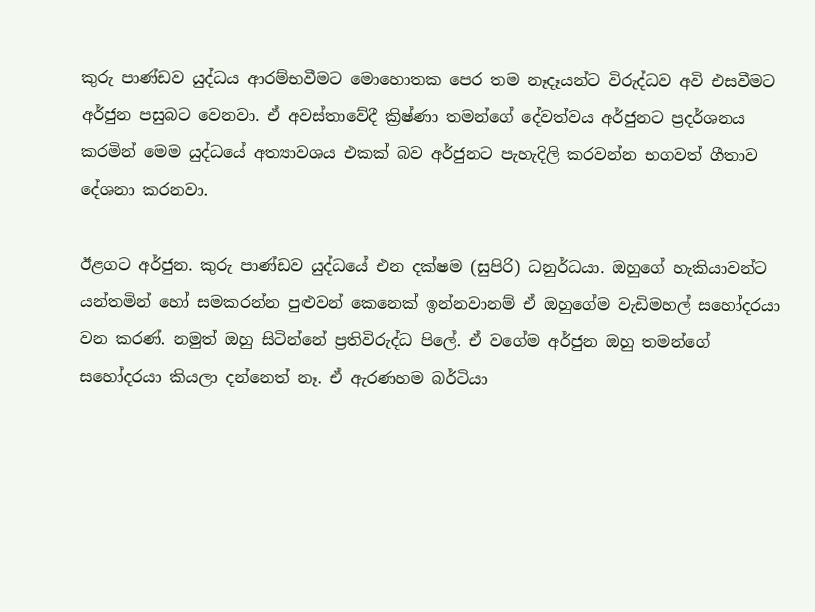කුරු පාණ්ඩව යුද්ධය ආරම්භවීමට මොහොතක පෙර තම නෑදෑයන්ට විරුද්ධව අවි එසවීමට අර්ජුන පසුබට වෙනවා. ඒ අවස්තාවේදී ක්‍රිෂ්ණා තමන්ගේ දේවත්වය අර්ජුනට ප්‍රදර්ශනය කරමින් මෙම යුද්ධයේ අත්‍යාවශය එකක් බව අර්ජුනට පැහැදිලි කරවන්න භගවත් ගීතාව දේශනා කරනවා.

ඊළගට අර්ජුන. කුරු පාණ්ඩව යුද්ධයේ එන දක්ෂම (සුපිරි) ධනුර්ධයා. ඔහුගේ හැකියාවන්ට යන්තමින් හෝ සමකරන්න පුළුවන් කෙනෙක් ඉන්නවානම් ඒ ඔහුගේම වැඩිමහල් සහෝදරයා වන කරණ්. නමුත් ඔහු සිටින්නේ ප්‍රතිවිරුද්ධ පිලේ. ඒ වගේම අර්ජුන ඔහු තමන්ගේ සහෝදරයා කියලා දන්නෙත් නෑ. ඒ ඇරණහම බර්ටියා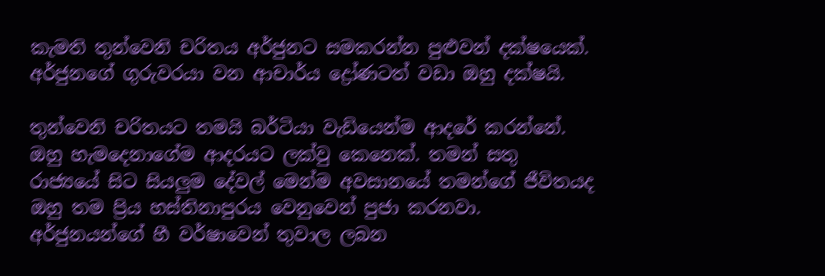කැමති තුන්වෙනි චරිතය අර්ජුනට සමකරන්න පුළුවන් දක්ෂයෙක්. අර්ජුනගේ ගුරුවරයා වන ආචාර්ය ද්‍රෝණටත් වඩා ඔහු දක්ෂයි.

තුන්වෙනි චරිතයට තමයි බර්ටියා වැඩියෙන්ම ආදරේ කරන්නේ. ඔහු හැමදෙනාගේම ආදරයට ලක්වු කෙනෙක්. තමන් සතු රාජ්‍යයේ සිට සියලුම දේවල් මෙන්ම අවසානයේ තමන්ගේ ජීවිතයද ඔහු තම ප්‍රිය හස්තිනාපුරය වෙනුවෙන් පුජා කරනවා. අර්ජුනයන්ගේ හී වර්ෂාවෙන් තුවාල ලබන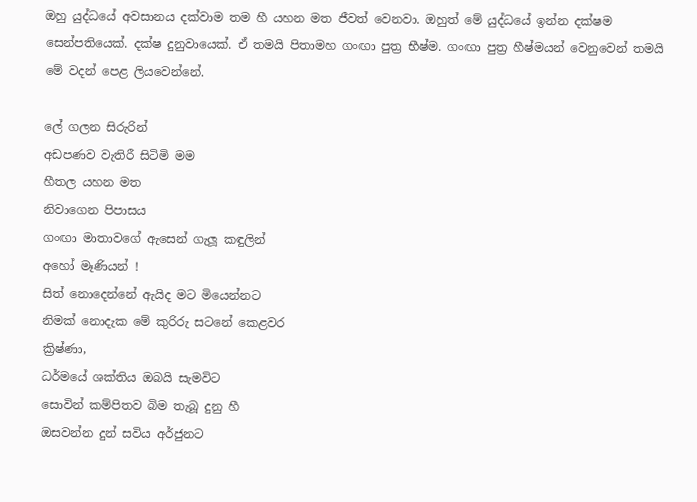ඔහු යුද්ධයේ අවසානය දක්වාම තම හී යහන මත ජීවත් වෙනවා. ඔහුත් මේ යුද්ධයේ ඉන්න දක්ෂම සෙන්පතියෙක්. දක්ෂ දුනුවායෙක්. ඒ තමයි පිතාමහ ගංඟා පුත්‍ර භීෂ්ම. ගංඟා පුත්‍ර හීෂ්මයන් වෙනුවෙන් තමයි මේ වදන් පෙළ ලියවෙන්නේ.

ලේ ගලන සිරුරින්
අඩපණව වැතිරී සිටිමි මම
හීතල යහන මත
නිවාගෙන පිපාසය
ගංඟා මාතාවගේ ඇසෙන් ගැලූ කඳුලින්
අහෝ මෑණියන් !
සිත් නොදෙන්නේ ඇයිද මට මියෙන්නට
නිමක් නොදැක මේ කුරිරු සටනේ කෙළවර
ක්‍රිෂ්ණා,
ධර්මයේ ශක්තිය ඔබයි සැමවිට
සොවින් කම්පිතව බිම තැබූ දුනු හී
ඔසවන්න දුන් සවිය අර්ජුනට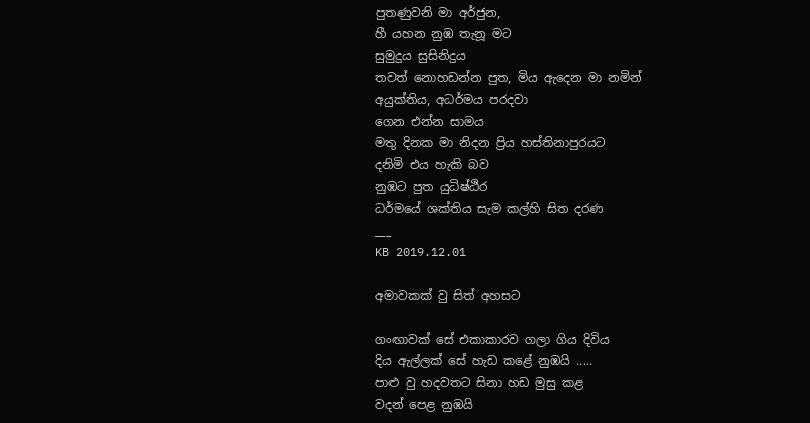පුතණුවනි මා අර්ජුන,
හී යහන නුඹ තැනූ මට
සුමුදුය සුසිනිදුය
තවත් නොහඩන්න පුත, මිය ඇදෙන මා නමින්
අයුක්තිය, අධර්මය පරදවා
ගෙන එන්න සාමය
මතු දිනක මා නිදන ප්‍රිය හස්තිනාපුරයට
දනිමි එය හැකි බව
නුඹට පුත යුධිෂ්ඨිර
ධර්මයේ ශක්තිය සැම කල්හි සිත දරණ
___
KB 2019.12.01

අමාවකක් වු සිත් අහසට

ගංඟාවක් සේ එකාකාරව ගලා ගිය දිවිය
දිය ඇල්ලක් සේ හැඩ කළේ නුඹයි .....
පාළු වු හදවතට සිනා හඩ මුසු කළ
වදන් පෙළ නුඹයි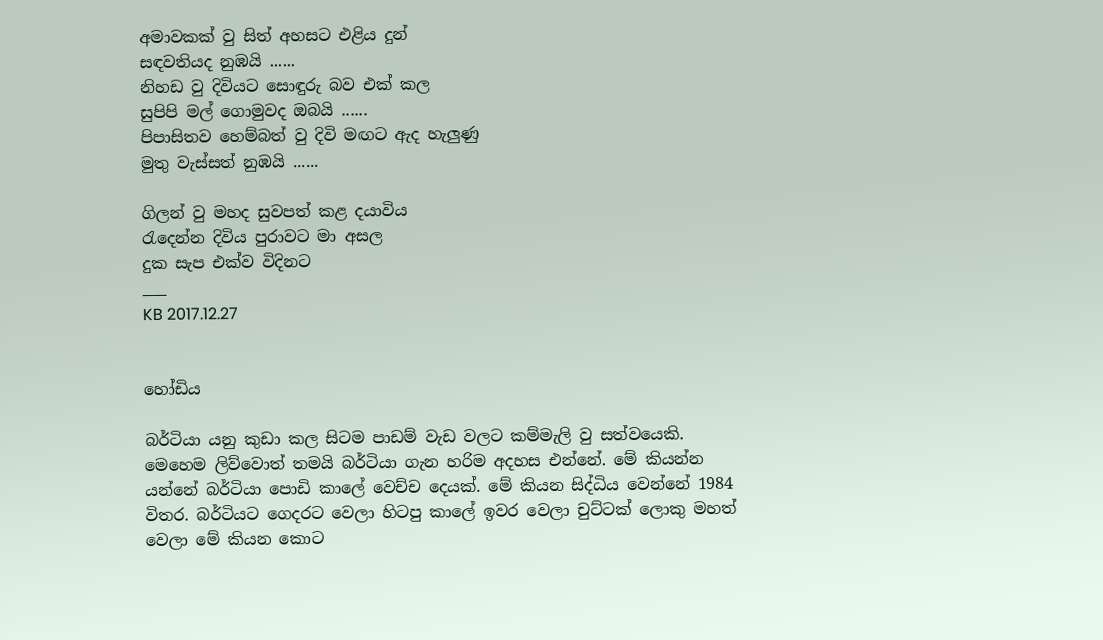අමාවකක් වු සිත් අහසට එළිය දුන්
සඳවතියද නුඹයි ......
නිහඩ වු දිවියට සොඳුරු බව එක් කල
සුපිපි මල් ගොමුවද ඔබයි ......
පිපාසිතව හෙම්බත් වු දිවි මඟට ඇද හැලුණු
මුතු වැස්සත් නුඹයි ......

ගිලන් වු මහද සුවපත් කළ දයාවිය
රැදෙන්න දිවිය පුරාවට මා අසල
දුක සැප එක්ව විදිනට
___
KB 2017.12.27


හෝඩිය

බර්ටියා යනු කුඩා කල සිටම පාඩම් වැඩ වලට කම්මැලි වු සත්වයෙකි. මෙහෙම ලිව්වොත් තමයි බර්ටියා ගැන හරිම අදහස එන්නේ. මේ කියන්න යන්නේ බර්ටියා පොඩි කාලේ වෙච්ච දෙයක්. මේ කියන සිද්ධිය වෙන්නේ 1984 විතර. බර්ටියට ගෙදරට වෙලා හිටපු කාලේ ඉවර වෙලා චුට්ටක් ලොකු මහත් වෙලා මේ කියන කොට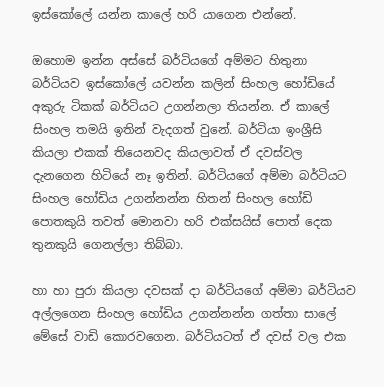ඉස්කෝලේ යන්න කාලේ හරි යාගෙන එන්නේ.

ඔහොම ඉන්න අස්සේ බර්ටියගේ අම්මට හිතුනා බර්ටියව ඉස්කෝලේ යවන්න කලින් සිංහල හෝඩියේ අකුරු ටිකක් බර්ටියට උගන්නලා තියන්න. ඒ කාලේ සිංහල තමයි ඉතින් වැදගත් වුනේ. බර්ටියා ඉංශ්‍රීසි කියලා එකක් තියෙනවද කියලාවත් ඒ දවස්වල දැනගෙන හිටියේ නෑ ඉතින්. බර්ටියගේ අම්මා බර්ටියට සිංහල හෝඩිය උගන්නන්න හිතන් සිංහල හෝඩි පොතකුයි තවත් මොනවා හරි එක්සයිස් පොත් දෙක තුනකුයි ගෙනල්ලා තිබ්බා.

හා හා පුරා කියලා දවසක් දා බර්ටියගේ අම්මා බර්ටියව අල්ලගෙන සිංහල හෝඩිය උගන්නන්න ගත්තා සාලේ මේසේ වාඩි කොරවගෙන. බර්ටියටත් ඒ දවස් වල එක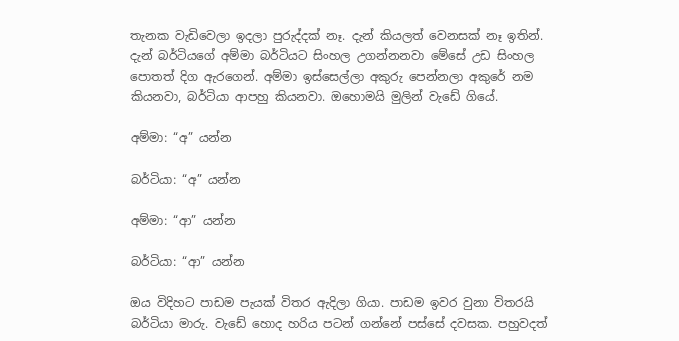තැනක වැඩිවෙලා ඉදලා පුරුද්දක් නෑ. දැන් කියලත් වෙනසක් නෑ ඉතින්. දැන් බර්ටියගේ අම්මා බර්ටියට සිංහල උගන්නනවා මේසේ උඩ සිංහල පොතත් දිග ඇරගෙන්. අම්මා ඉස්සෙල්ලා අකුරු පෙන්නලා අකුරේ නම කියනවා, බර්ටියා ආපහු කියනවා. ඔහොමයි මුලින් වැඩේ ගියේ.

අම්මා: “අ” යන්න

බර්ටියා: “අ” යන්න

අම්මා: “ආ” යන්න

බර්ටියා: “ආ” යන්න

ඔය විදිහට පාඩම පැයක් විතර ඇදිලා ගියා. පාඩම ඉවර වුනා විතරයි බර්ටියා මාරු. වැඩේ හොද හරිය පටන් ගන්නේ පස්සේ දවසක. පහුවදත්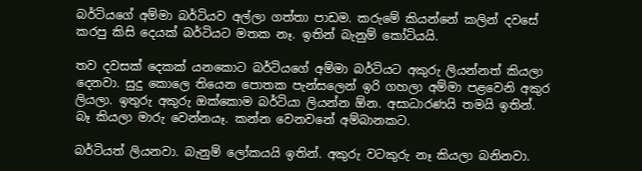බර්ටියගේ අම්මා බර්ටියව අල්ලා ගත්තා පාඩම. කරුමේ කියන්නේ කලින් දවසේ කරපු කිසි දෙයක් බර්ටියට මතක නෑ. ඉතින් බැනුම් කෝටියයි.

තව දවසක් දෙකක් යනකොට බර්ටියගේ අම්මා බර්ටියට අකුරු ලියන්නත් කියලා දෙනවා. සුදු කොලෙ තියෙන පොතක පැන්සලෙන් ඉරි ගහලා අම්මා පළවෙනි අකුර ලියලා. ඉතුරු අකුරු ඔක්කොම බර්ටියා ලියන්න ඕන. අසාධාරණයි තමයි ඉතින්. බෑ කියලා මාරු වෙන්නයෑ. කන්න වෙනවනේ අම්බානකට.

බර්ටියත් ලියනවා. බැනුම් ලෝකයයි ඉතින්. අකුරු වටකුරු නෑ කියලා බනිනවා.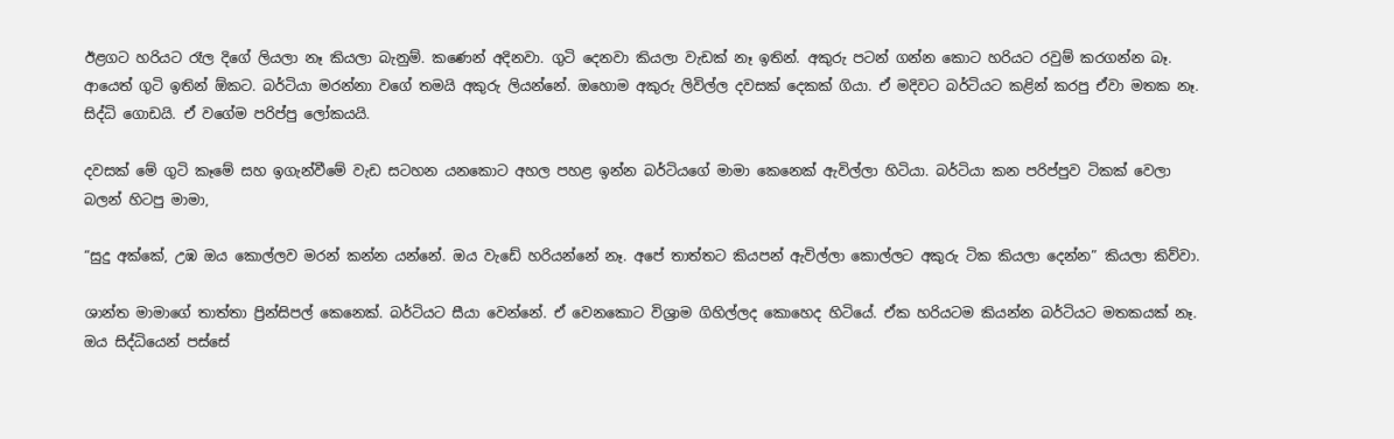ඊළගට හරියට රෑල දිගේ ලියලා නෑ කියලා බැනුම්. කණෙන් අදිනවා. ගුටි දෙනවා කියලා වැඩක් නෑ ඉතින්. අකුරු පටන් ගන්න කොට හරියට රවුම් කරගන්න බෑ. ආයෙත් ගුටි ඉතින් ඕකට. බර්ටියා මරන්නා වගේ තමයි අකුරු ලියන්නේ. ඔහොම අකුරු ලිවිල්ල දවසක් දෙකක් ගියා. ඒ මදිවට බර්ටියට කළින් කරපු ඒවා මතක නෑ. සිද්ධි ගොඩයි. ඒ වගේම පරිප්පු ලෝකයයි.

දවසක් මේ ගුටි කෑමේ සහ ඉගැන්වීමේ වැඩ සටහන යනකොට අහල පහළ ඉන්න බර්ටියගේ මාමා කෙනෙක් ඇවිල්ලා හිටියා. බර්ටියා කන පරිප්පුව ටිකක් වෙලා බලන් හිටපු මාමා,

“සුදු අක්කේ, උඹ ඔය කොල්ලව මරන් කන්න යන්නේ. ඔය වැඩේ හරියන්නේ නෑ. අපේ තාත්තට කියපන් ඇවිල්ලා කොල්ලට අකුරු ටික කියලා දෙන්න” කියලා කිව්වා.

ශාන්ත මාමාගේ තාත්තා ප්‍රින්සිපල් කෙනෙක්. බර්ටියට සීයා වෙන්නේ. ඒ වෙනකොට විශ්‍රාම ගිහිල්ලද කොහෙද හිටියේ. ඒක හරියටම කියන්න බර්ටියට මතකයක් නෑ. ඔය සිද්ධියෙන් පස්සේ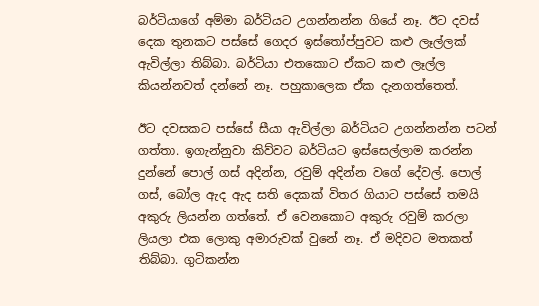බර්ටියාගේ අම්මා බර්ටියට උගන්නන්න ගියේ නෑ. ඊට දවස් දෙක තුනකට පස්සේ ගෙදර ඉස්තෝප්පුවට කළු ලෑල්ලක් ඇවිල්ලා තිබ්බා. බර්ටියා එතකොට ඒකට කළු ලෑල්ල කියන්නවත් දන්නේ නෑ. පහුකාලෙක ඒක දැනගත්තෙත්.

ඊට දවසකට පස්සේ සීයා ඇවිල්ලා බර්ටියට උගන්නන්න පටන් ගත්තා. ඉගැන්නුවා කිව්වට බර්ටියට ඉස්සෙල්ලාම කරන්න දුන්නේ පොල් ගස් අදින්න, රවුම් අදින්න වගේ දේවල්. පොල් ගස්, බෝල ඇද ඇද සති දෙකක් විතර ගියාට පස්සේ තමයි අකුරු ලියන්න ගත්තේ. ඒ වෙනකොට අකුරු රවුම් කරලා ලියලා එක ලොකු අමාරුවක් වුනේ නෑ. ඒ මදිවට මතකත් තිබ්බා. ගුටිකන්න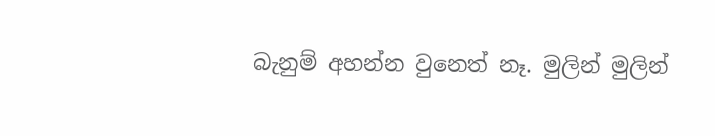බැනුම් අහන්න වුනෙත් නෑ. මුලින් මුලින්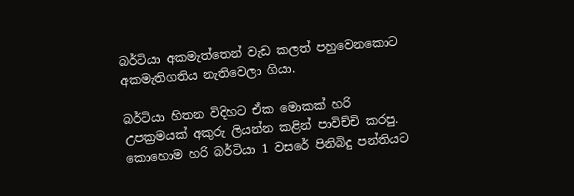බර්ටියා අකමැත්තෙන් වැඩ කලත් පහුවෙනකොට අකමැතිගතිය නැතිවෙලා ගියා.

බර්ටියා හිතන විදිහට ඒක මොකක් හරි උපක්‍රමයක් අකුරු ලියන්න කළින් පාවිච්චි කරපු. කොහොම හරි බර්ටියා 1 වසරේ පිනිබිදු පන්තියට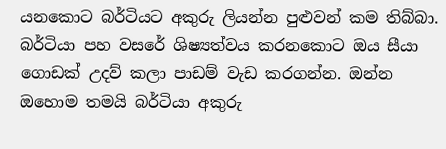යනකොට බර්ටියට අකුරු ලියන්න පුළුවන් කම තිබ්බා. බර්ටියා පහ වසරේ ශිෂ්‍යත්වය කරනකොට ඔය සීයා ගොඩක් උදව් කලා පාඩම් වැඩ කරගන්න. ඔන්න ඔහොම තමයි බර්ටියා අකුරු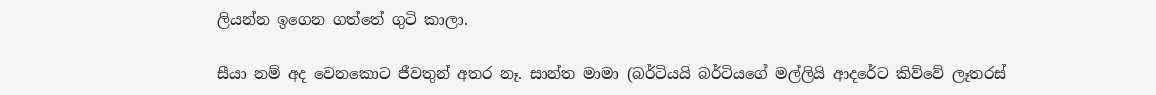ලියන්න ඉගෙන ගත්තේ ගුටි කාලා.

සීයා නම් අද වෙනකොට ජීවතුන් අතර නෑ. සාන්ත මාමා (බර්ටියයි බර්ටියගේ මල්ලියි ආදරේට කිව්වේ ලෑතරස්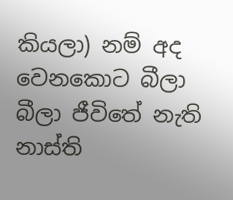කියලා) නම් අද වෙනකොට බීලා බීලා ජීවිතේ නැති නාස්ති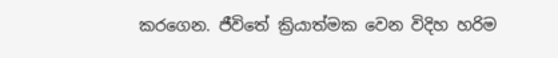කරගෙන. ජීවිතේ ක්‍රියාත්මක වෙන විදිහ හරිම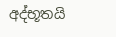අද්භූතයි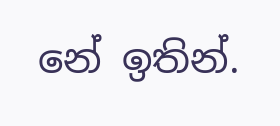නේ ඉතින්.